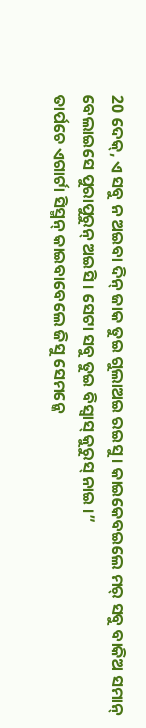20 ଦେକ୍, ଏ ସବୁ ନ ଅଇବା ଦିନ୍ ଜାକ ତୁଇ ଗୁଲାଅଇ ରଇସୁ । କାଇକେବଇଲେ ମର୍ ସବୁ ବାକିଅ ସମାନ୍ ବେଲାଇସେ ପୁରାପୁରୁନ୍ ଅଇସି । ସେଟା ସବୁ ତୁଇ ବିସ୍ବାସ୍ କୁରୁସ୍ ନାଇ ।”
ତାର୍ପଚେ ଏଗାର୍ଟା ସିସ୍ମନ୍ କାଇବାବେଲେ ଜିସୁ ସେମନ୍କେ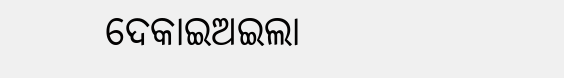ଦେକାଇଅଇଲା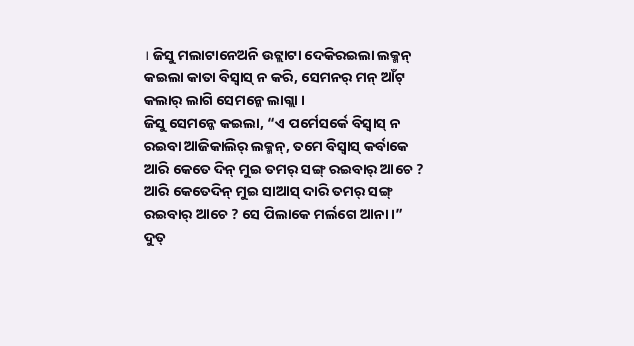। ଜିସୁ ମଲାଟାନେଅନି ଉଟ୍ଲାଟା ଦେକିରଇଲା ଲକ୍ମନ୍ କଇଲା କାତା ବିସ୍ବାସ୍ ନ କରି, ସେମନର୍ ମନ୍ ଆଁଟ୍ କଲାର୍ ଲାଗି ସେମନ୍କେ ଲାଗ୍ଲା ।
ଜିସୁ ସେମନ୍କେ କଇଲା, “ଏ ପର୍ମେସର୍କେ ବିସ୍ବାସ୍ ନ ରଇବା ଆଜିକାଲିର୍ ଲକ୍ମନ୍, ତମେ ବିସ୍ବାସ୍ କର୍ବାକେ ଆରି କେତେ ଦିନ୍ ମୁଇ ତମର୍ ସଙ୍ଗ୍ ରଇବାର୍ ଆଚେ ? ଆରି କେତେଦିନ୍ ମୁଇ ସାଆସ୍ ଦାରି ତମର୍ ସଙ୍ଗ୍ ରଇବାର୍ ଆଚେ ? ସେ ପିଲାକେ ମର୍ଲଗେ ଆନା ।”
ଦୁତ୍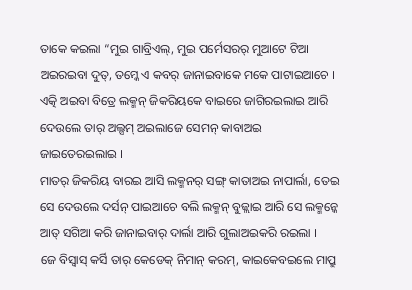ତାକେ କଇଲା “ମୁଇ ଗାବ୍ରିଏଲ୍, ମୁଇ ପର୍ମେସରର୍ ମୁଆଟେ ଟିଆ ଅଇରଇବା ଦୁତ୍, ତମ୍କେ ଏ କବର୍ ଜାନାଇବାକେ ମକେ ପାଟାଇଆଚେ ।
ଏତ୍କି ଅଇବା ବିତ୍ରେ ଲକ୍ମନ୍ ଜିକରିୟକେ ବାଇରେ ଜାଗିରଇଲାଇ ଆରି ଦେଉଲେ ତାର୍ ଅଲ୍ସମ୍ ଅଇଲାଜେ ସେମନ୍ କାବାଅଇ ଜାଇତେରଇଲାଇ ।
ମାତର୍ ଜିକରିୟ ବାରଇ ଆସି ଲକ୍ମନର୍ ସଙ୍ଗ୍ କାତାଅଇ ନାପାର୍ଲା, ତେଇ ସେ ଦେଉଲେ ଦର୍ସନ୍ ପାଇଆଚେ ବଲି ଲକ୍ମନ୍ ବୁଜ୍ଲାଇ ଆରି ସେ ଲକ୍ମନ୍କେ ଆତ୍ ସଗିଆ କରି ଜାନାଇବାର୍ ଦାର୍ଲା ଆରି ଗୁଲାଅଇକରି ରଇଲା ।
ଜେ ବିସ୍ବାସ୍ କର୍ସି ତାର୍ କେଡେକ୍ ନିମାନ୍ କରମ୍, କାଇକେବଇଲେ ମାପ୍ରୁ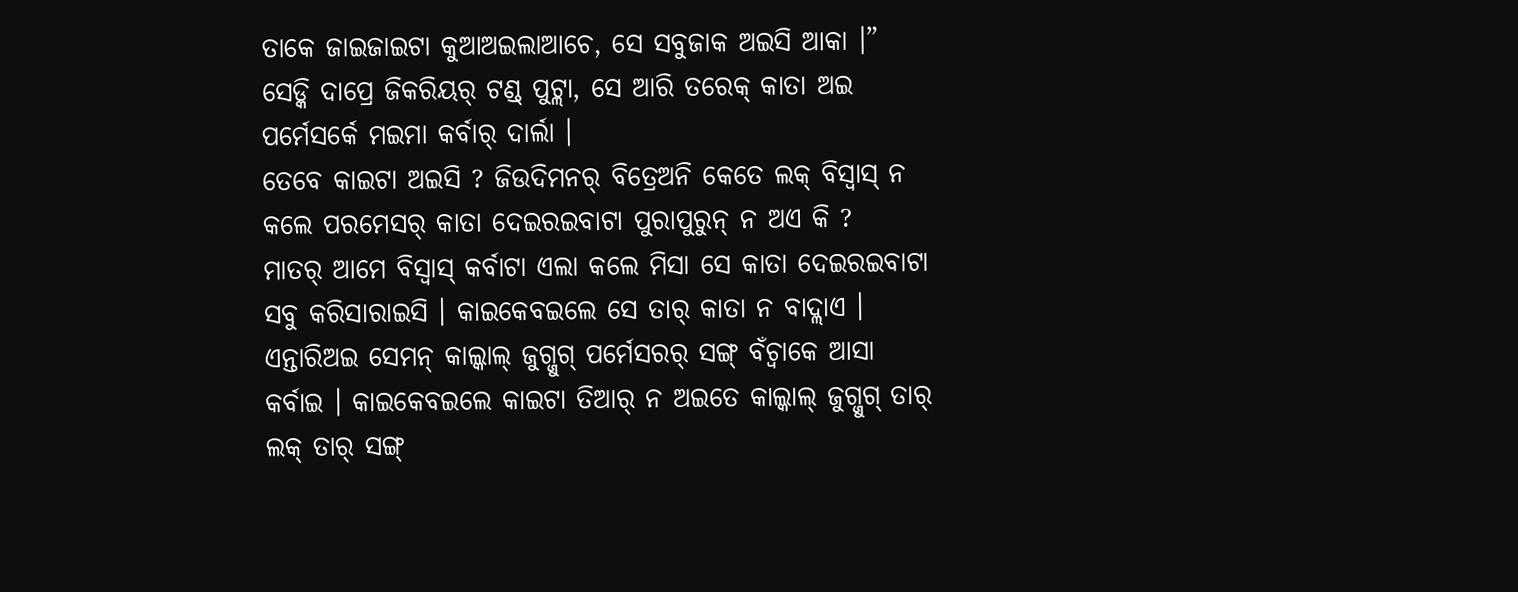ତାକେ ଜାଇଜାଇଟା କୁଆଅଇଲାଆଚେ, ସେ ସବୁଜାକ ଅଇସି ଆକା ।”
ସେଡ୍କି ଦାପ୍ରେ ଜିକରିୟର୍ ଟଣ୍ଡ୍ ପୁଟ୍ଲା, ସେ ଆରି ତରେକ୍ କାତା ଅଇ ପର୍ମେସର୍କେ ମଇମା କର୍ବାର୍ ଦାର୍ଲା ।
ତେବେ କାଇଟା ଅଇସି ? ଜିଉଦିମନର୍ ବିତ୍ରେଅନି କେତେ ଲକ୍ ବିସ୍ବାସ୍ ନ କଲେ ପରମେସର୍ କାତା ଦେଇରଇବାଟା ପୁରାପୁରୁନ୍ ନ ଅଏ କି ?
ମାତର୍ ଆମେ ବିସ୍ବାସ୍ କର୍ବାଟା ଏଲା କଲେ ମିସା ସେ କାତା ଦେଇରଇବାଟା ସବୁ କରିସାରାଇସି । କାଇକେବଇଲେ ସେ ତାର୍ କାତା ନ ବାଦ୍ଲାଏ ।
ଏନ୍ତାରିଅଇ ସେମନ୍ କାଲ୍କାଲ୍ ଜୁଗ୍ଜୁଗ୍ ପର୍ମେସରର୍ ସଙ୍ଗ୍ ବଁଚ୍ବାକେ ଆସା କର୍ବାଇ । କାଇକେବଇଲେ କାଇଟା ତିଆର୍ ନ ଅଇତେ କାଲ୍କାଲ୍ ଜୁଗ୍ଜୁଗ୍ ତାର୍ ଲକ୍ ତାର୍ ସଙ୍ଗ୍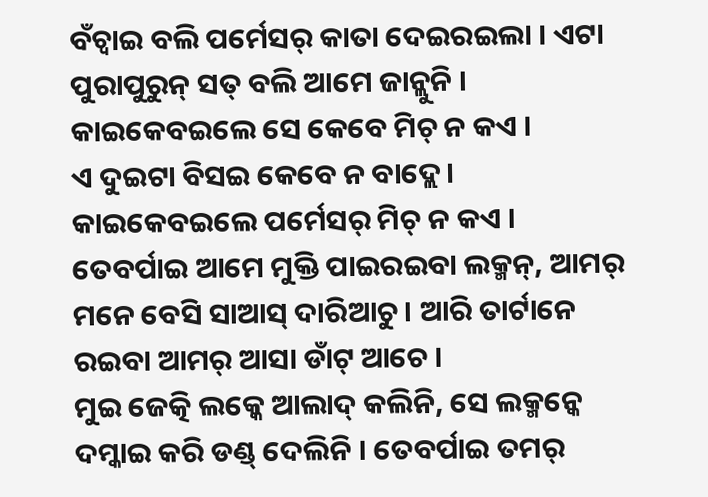ବଁଚ୍ବାଇ ବଲି ପର୍ମେସର୍ କାତା ଦେଇରଇଲା । ଏଟା ପୁରାପୁରୁନ୍ ସତ୍ ବଲି ଆମେ ଜାନ୍ଲୁନି । କାଇକେବଇଲେ ସେ କେବେ ମିଚ୍ ନ କଏ ।
ଏ ଦୁଇଟା ବିସଇ କେବେ ନ ବାଦ୍ଲେ । କାଇକେବଇଲେ ପର୍ମେସର୍ ମିଚ୍ ନ କଏ । ତେବର୍ପାଇ ଆମେ ମୁକ୍ତି ପାଇରଇବା ଲକ୍ମନ୍, ଆମର୍ ମନେ ବେସି ସାଆସ୍ ଦାରିଆଚୁ । ଆରି ତାର୍ଟାନେ ରଇବା ଆମର୍ ଆସା ଡାଁଟ୍ ଆଚେ ।
ମୁଇ ଜେତ୍କି ଲକ୍କେ ଆଲାଦ୍ କଲିନି, ସେ ଲକ୍ମନ୍କେ ଦମ୍କାଇ କରି ଡଣ୍ଡ୍ ଦେଲିନି । ତେବର୍ପାଇ ତମର୍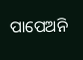ପାପେଅନି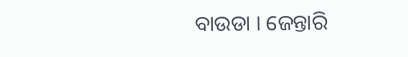ବାଉଡା । ଜେନ୍ତାରି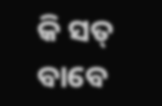କି ସତ୍ ବାବେ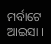ମର୍ବାଟେ ଆଇସା ।